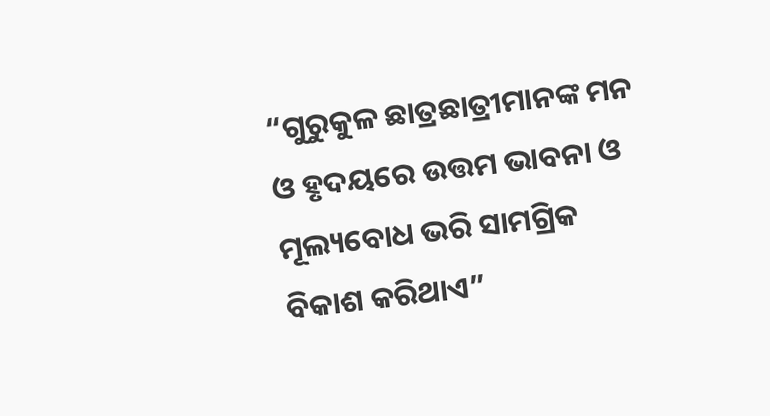“ଗୁରୁକୁଳ ଛାତ୍ରଛାତ୍ରୀମାନଙ୍କ ମନ ଓ ହୃଦୟରେ ଉତ୍ତମ ଭାବନା ଓ ମୂଲ୍ୟବୋଧ ଭରି ସାମଗ୍ରିକ ବିକାଶ କରିଥାଏ”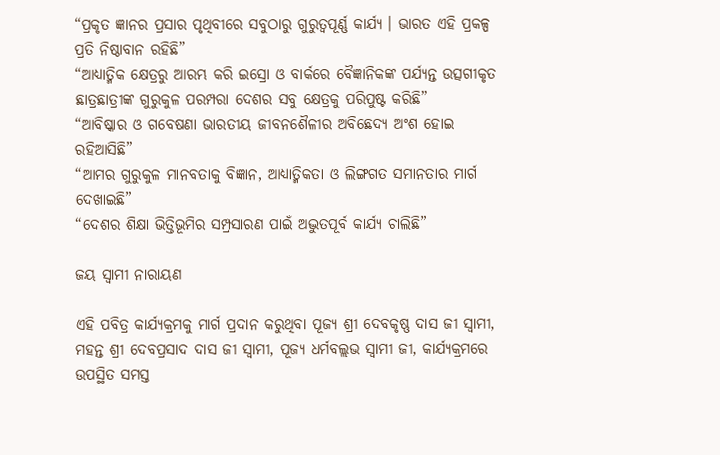“ପ୍ରକୃତ ଜ୍ଞାନର ପ୍ରସାର ପୃଥିବୀରେ ସବୁଠାରୁ ଗୁରୁତ୍ୱପୂର୍ଣ୍ଣ କାର୍ଯ୍ୟ । ଭାରତ ଏହି ପ୍ରକଳ୍ପ ପ୍ରତି ନିଷ୍ଠାବାନ ରହିଛି”
“ଆଧ୍ୟାତ୍ମିକ କ୍ଷେତ୍ରରୁ ଆରମ୍ଭ କରି ଇସ୍ରୋ ଓ ବାର୍କରେ ବୈଜ୍ଞାନିକଙ୍କ ପର୍ଯ୍ୟନ୍ତ ଉତ୍ସଗୀକୃତ ଛାତ୍ରଛାତ୍ରୀଙ୍କ ଗୁରୁକୁଳ ପରମ୍ପରା ଦେଶର ସବୁ କ୍ଷେତ୍ରକୁ ପରିପୁଷ୍ଟ କରିଛି”
“ଆବିଷ୍କାର ଓ ଗବେଷଣା ଭାରତୀୟ ଜୀବନଶୈଳୀର ଅବିଛେଦ୍ୟ ଅଂଶ ହୋଇ ରହିଆସିଛି”
“ଆମର ଗୁରୁକୁଳ ମାନବତାକୁ ବିଜ୍ଞାନ, ଆଧ୍ୟାତ୍ମିକତା ଓ ଲିଙ୍ଗଗତ ସମାନତାର ମାର୍ଗ ଦେଖାଇଛି”
“ଦେଶର ଶିକ୍ଷା ଭିତ୍ତିଭୂମିର ସମ୍ପ୍ରସାରଣ ପାଇଁ ଅଦ୍ଭୁତପୂର୍ବ କାର୍ଯ୍ୟ ଚାଲିଛି”

ଜୟ ସ୍ୱାମୀ ନାରାୟଣ

ଏହି ପବିତ୍ର କାର୍ଯ୍ୟକ୍ରମକୁ ମାର୍ଗ ପ୍ରଦାନ କରୁଥିବା ପୂଜ୍ୟ ଶ୍ରୀ ଦେବକୃଷ୍ଣ ଦାସ ଜୀ ସ୍ୱାମୀ, ମହନ୍ତ ଶ୍ରୀ ଦେବପ୍ରସାଦ ଦାସ ଜୀ ସ୍ୱାମୀ, ପୂଜ୍ୟ ଧର୍ମବଲ୍ଲଭ ସ୍ୱାମୀ ଜୀ, କାର୍ଯ୍ୟକ୍ରମରେ ଉପସ୍ଥିତ ସମସ୍ତ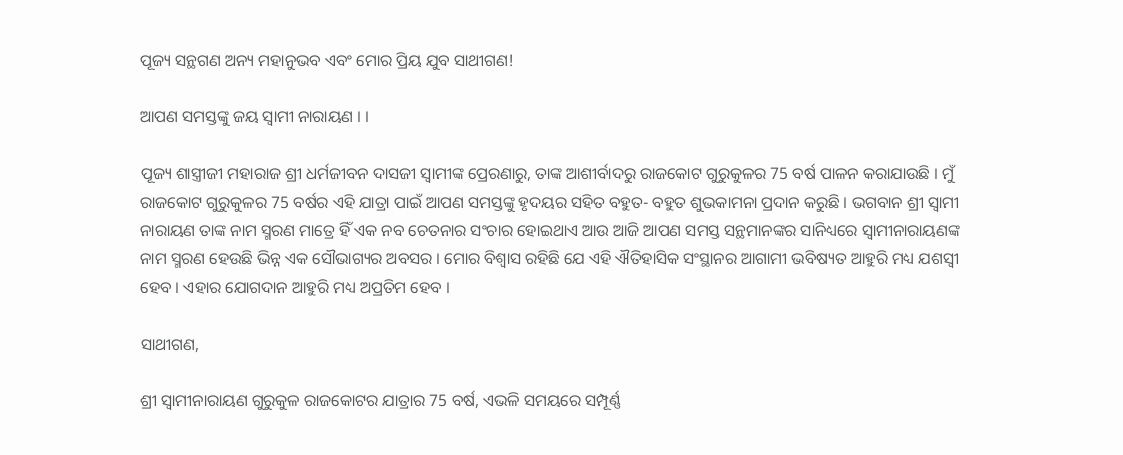ପୂଜ୍ୟ ସନ୍ଥଗଣ ଅନ୍ୟ ମହାନୁଭବ ଏବଂ ମୋର ପ୍ରିୟ ଯୁବ ସାଥୀଗଣ!

ଆପଣ ସମସ୍ତଙ୍କୁ ଜୟ ସ୍ୱାମୀ ନାରାୟଣ । ।

ପୂଜ୍ୟ ଶାସ୍ତ୍ରୀଜୀ ମହାରାଜ ଶ୍ରୀ ଧର୍ମଜୀବନ ଦାସଜୀ ସ୍ୱାମୀଙ୍କ ପ୍ରେରଣାରୁ, ତାଙ୍କ ଆଶୀର୍ବାଦରୁ ରାଜକୋଟ ଗୁରୁକୁଳର 75 ବର୍ଷ ପାଳନ କରାଯାଉଛି । ମୁଁ ରାଜକୋଟ ଗୁରୁକୁଳର 75 ବର୍ଷର ଏହି ଯାତ୍ରା ପାଇଁ ଆପଣ ସମସ୍ତଙ୍କୁ ହୃଦୟର ସହିତ ବହୁତ- ବହୁତ ଶୁଭକାମନା ପ୍ରଦାନ କରୁଛି । ଭଗବାନ ଶ୍ରୀ ସ୍ୱାମୀ ନାରାୟଣ ତାଙ୍କ ନାମ ସ୍ମରଣ ମାତ୍ରେ ହିଁ ଏକ ନବ ଚେତନାର ସଂଚାର ହୋଇଥାଏ ଆଉ ଆଜି ଆପଣ ସମସ୍ତ ସନ୍ଥମାନଙ୍କର ସାନିଧ୍ୟରେ ସ୍ୱାମୀନାରାୟଣଙ୍କ ନାମ ସ୍ମରଣ ହେଉଛି ଭିନ୍ନ ଏକ ସୌଭାଗ୍ୟର ଅବସର । ମୋର ବିଶ୍ୱାସ ରହିଛି ଯେ ଏହି ଐତିହାସିକ ସଂସ୍ଥାନର ଆଗାମୀ ଭବିଷ୍ୟତ ଆହୁରି ମଧ୍ୟ ଯଶସ୍ୱୀ ହେବ । ଏହାର ଯୋଗଦାନ ଆହୁରି ମଧ୍ୟ ଅପ୍ରତିମ ହେବ ।

ସାଥୀଗଣ,

ଶ୍ରୀ ସ୍ୱାମୀନାରାୟଣ ଗୁରୁକୁଳ ରାଜକୋଟର ଯାତ୍ରାର 75 ବର୍ଷ, ଏଭଳି ସମୟରେ ସମ୍ପୂର୍ଣ୍ଣ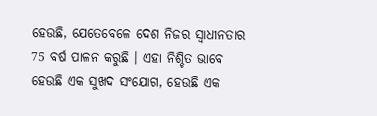ହେଉଛି, ଯେତେବେଳେ ଦେଶ ନିଜର ସ୍ୱାଧୀନତାର 75 ବର୍ଷ ପାଳନ କରୁଛି । ଏହା ନିଶ୍ଚିତ ଭାବେ ହେଉଛି ଏକ ସୁଖଦ ସଂଯୋଗ, ହେଉଛି ଏକ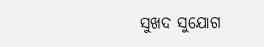ସୁଖଦ ସୁଯୋଗ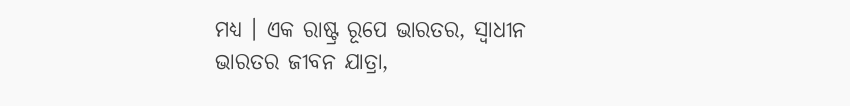ମଧ୍ୟ । ଏକ ରାଷ୍ଟ୍ର ରୂପେ ଭାରତର, ସ୍ୱାଧୀନ ଭାରତର ଜୀବନ ଯାତ୍ରା,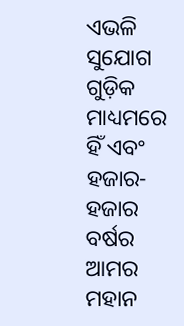ଏଭଳି ସୁଯୋଗ ଗୁଡ଼ିକ ମାଧ୍ୟମରେ ହିଁ ଏବଂ ହଜାର- ହଜାର ବର୍ଷର ଆମର ମହାନ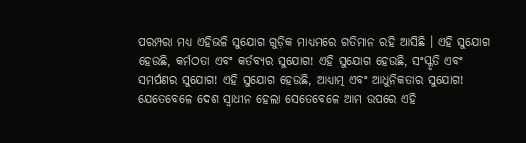ପରମ୍ପରା ମଧ୍ୟ ଏହିଭଳି ସୁଯୋଗ ଗୁଡ଼ିକ ମାଧ୍ୟମରେ ଗତିମାନ ରହି ଆସିଛି । ଏହି ସୁଯୋଗ ହେଉଛି, କର୍ମଠତା ଏବଂ କର୍ତବ୍ୟର ସୁଯୋଗ! ଏହି ସୁଯୋଗ ହେଉଛି, ସଂସ୍କୃତି ଏବଂ ସମର୍ପଣର ସୁଯୋଗ! ଏହି ସୁଯୋଗ ହେଉଛି, ଆଧ୍ୟାତ୍ମ ଏବଂ ଆଧୁନିକତାର ସୁଯୋଗ! ଯେତେବେଳେ ଦେଶ ସ୍ୱାଧୀନ ହେଲା ସେତେବେଳେ ଆମ ଉପରେ ଏହି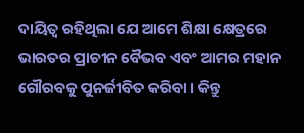ଦାୟିତ୍ୱ ରହିଥିଲା ଯେ ଆମେ ଶିକ୍ଷା କ୍ଷେତ୍ରରେ ଭାରତର ପ୍ରାଚୀନ ବୈଭବ ଏବଂ ଆମର ମହାନ ଗୌରବକୁ ପୁନର୍ଜୀବିତ କରିବା । କିନ୍ତୁ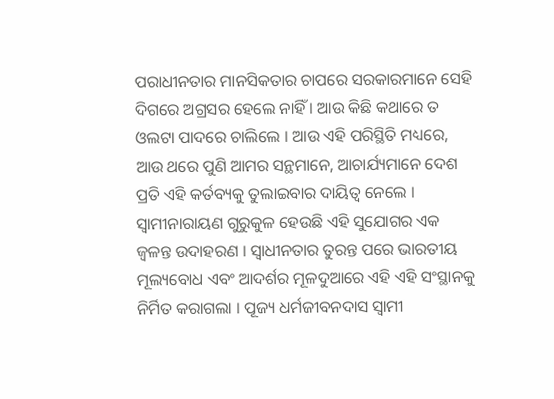ପରାଧୀନତାର ମାନସିକତାର ଚାପରେ ସରକାରମାନେ ସେହି ଦିଗରେ ଅଗ୍ରସର ହେଲେ ନାହିଁ । ଆଉ କିଛି କଥାରେ ତ ଓଲଟା ପାଦରେ ଚାଲିଲେ । ଆଉ ଏହି ପରିସ୍ଥିତି ମଧ୍ୟରେ, ଆଉ ଥରେ ପୁଣି ଆମର ସନ୍ଥମାନେ, ଆଚାର୍ଯ୍ୟମାନେ ଦେଶ ପ୍ରତି ଏହି କର୍ତବ୍ୟକୁ ତୁଲାଇବାର ଦାୟିତ୍ୱ ନେଲେ । ସ୍ୱାମୀନାରାୟଣ ଗୁରୁକୁଳ ହେଉଛି ଏହି ସୁଯୋଗର ଏକ ଜ୍ୱଳନ୍ତ ଉଦାହରଣ । ସ୍ୱାଧୀନତାର ତୁରନ୍ତ ପରେ ଭାରତୀୟ ମୂଲ୍ୟବୋଧ ଏବଂ ଆଦର୍ଶର ମୂଳଦୁଆରେ ଏହି ଏହି ସଂସ୍ଥାନକୁ ନିର୍ମିତ କରାଗଲା । ପୂଜ୍ୟ ଧର୍ମଜୀବନଦାସ ସ୍ୱାମୀ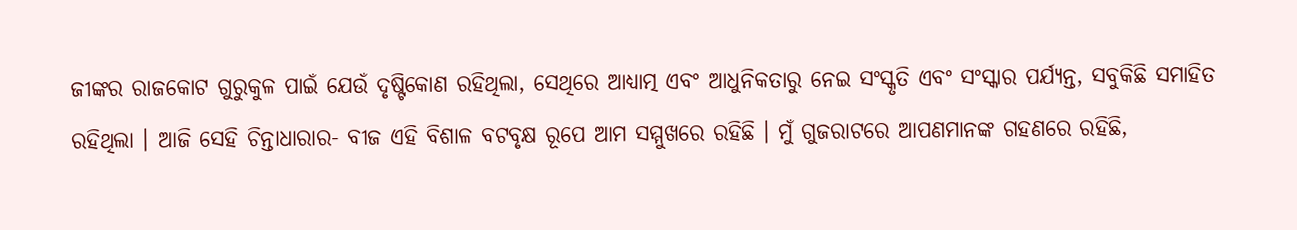ଜୀଙ୍କର ରାଜକୋଟ ଗୁରୁକୁଳ ପାଇଁ ଯେଉଁ ଦୃଷ୍ଟିକୋଣ ରହିଥିଲା, ସେଥିରେ ଆଧ୍ୟାତ୍ମ ଏବଂ ଆଧୁନିକତାରୁ ନେଇ ସଂସ୍କୃତି ଏବଂ ସଂସ୍କାର ପର୍ଯ୍ୟନ୍ତ, ସବୁକିଛି ସମାହିତ ରହିଥିଲା । ଆଜି ସେହି ଚିନ୍ତାଧାରାର- ବୀଜ ଏହି ବିଶାଳ ବଟବୃକ୍ଷ ରୂପେ ଆମ ସମ୍ମୁଖରେ ରହିଛି । ମୁଁ ଗୁଜରାଟରେ ଆପଣମାନଙ୍କ ଗହଣରେ ରହିଛି,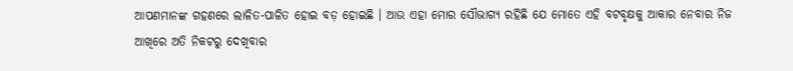ଆପଣମାନଙ୍କ ଗହଣରେ ଲାଳିତ-ପାଳିତ ହୋଇ ବଡ଼ ହୋଇଛି । ଆଉ ଏହା ମୋର ସୌଭାଗ୍ୟ ରହିଛି ଯେ ମୋତେ ଏହି ବଟବୃକ୍ଷକୁ ଆକାର ନେବାର ନିଜ ଆଖିରେ ଅତି ନିକଟରୁ ଦେଖିବାର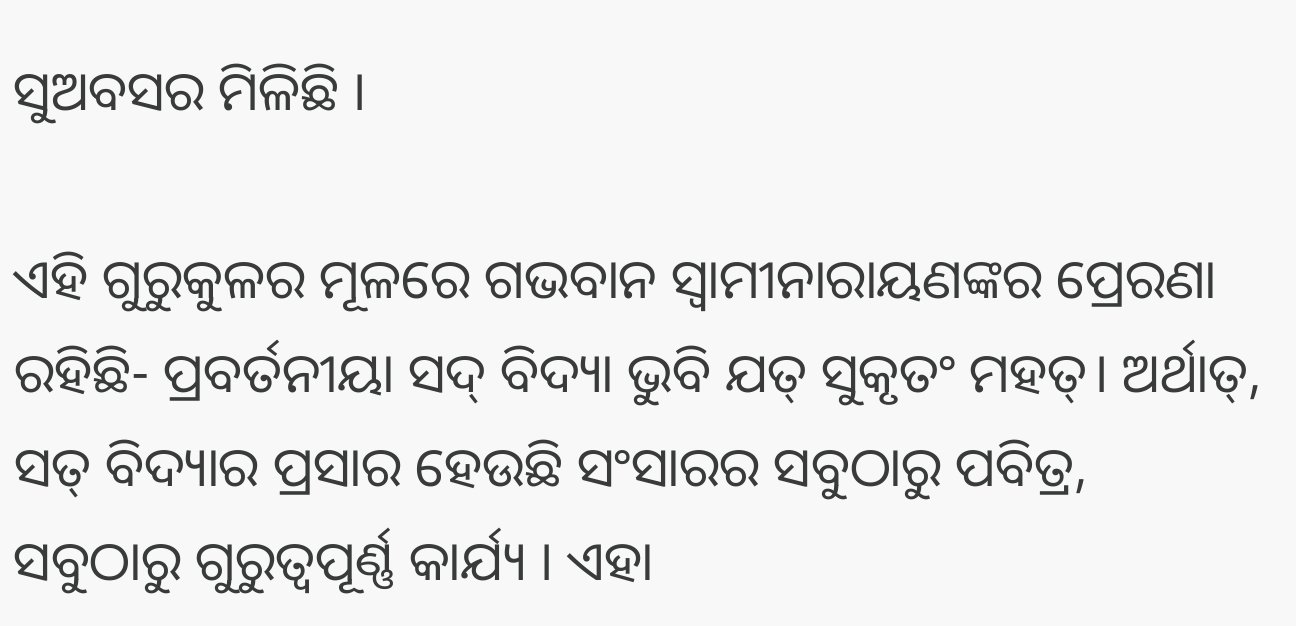ସୁଅବସର ମିଳିଛି ।

ଏହି ଗୁରୁକୁଳର ମୂଳରେ ଗଭବାନ ସ୍ୱାମୀନାରାୟଣଙ୍କର ପ୍ରେରଣା ରହିଛି- ପ୍ରବର୍ତନୀୟା ସଦ୍ ବିଦ୍ୟା ଭୁବି ଯତ୍ ସୁକୃତଂ ମହତ୍। ଅର୍ଥାତ୍, ସତ୍ ବିଦ୍ୟାର ପ୍ରସାର ହେଉଛି ସଂସାରର ସବୁଠାରୁ ପବିତ୍ର, ସବୁଠାରୁ ଗୁରୁତ୍ୱପୂର୍ଣ୍ଣ କାର୍ଯ୍ୟ । ଏହା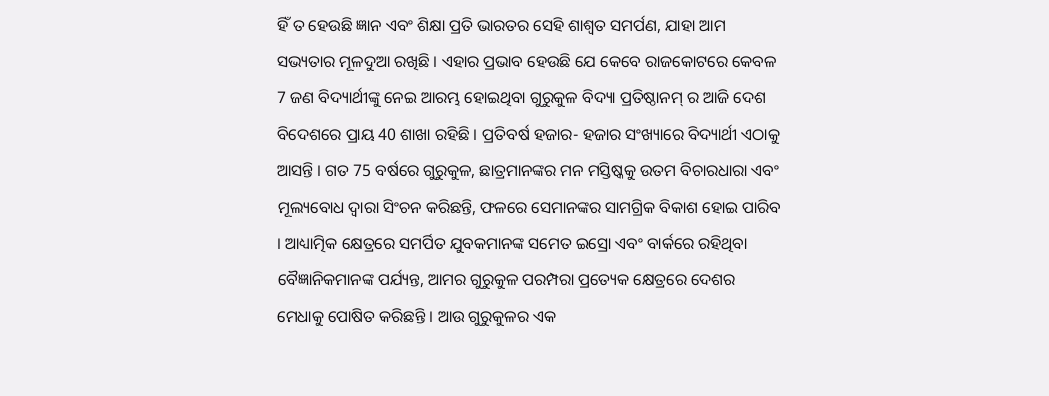ହିଁ ତ ହେଉଛି ଜ୍ଞାନ ଏବଂ ଶିକ୍ଷା ପ୍ରତି ଭାରତର ସେହି ଶାଶ୍ୱତ ସମର୍ପଣ, ଯାହା ଆମ ସଭ୍ୟତାର ମୂଳଦୁଆ ରଖିଛି । ଏହାର ପ୍ରଭାବ ହେଉଛି ଯେ କେବେ ରାଜକୋଟରେ କେବଳ 7 ଜଣ ବିଦ୍ୟାର୍ଥୀଙ୍କୁ ନେଇ ଆରମ୍ଭ ହୋଇଥିବା ଗୁରୁକୁଳ ବିଦ୍ୟା ପ୍ରତିଷ୍ଠାନମ୍ ର ଆଜି ଦେଶ ବିଦେଶରେ ପ୍ରାୟ 40 ଶାଖା ରହିଛି । ପ୍ରତିବର୍ଷ ହଜାର- ହଜାର ସଂଖ୍ୟାରେ ବିଦ୍ୟାର୍ଥୀ ଏଠାକୁ ଆସନ୍ତି । ଗତ 75 ବର୍ଷରେ ଗୁରୁକୁଳ, ଛାତ୍ରମାନଙ୍କର ମନ ମସ୍ତିଷ୍କକୁ ଉତମ ବିଚାରଧାରା ଏବଂ ମୂଲ୍ୟବୋଧ ଦ୍ୱାରା ସିଂଚନ କରିଛନ୍ତି, ଫଳରେ ସେମାନଙ୍କର ସାମଗ୍ରିକ ବିକାଶ ହୋଇ ପାରିବ । ଆଧ୍ୟାତ୍ମିକ କ୍ଷେତ୍ରରେ ସମର୍ପିତ ଯୁବକମାନଙ୍କ ସମେତ ଇସ୍ରୋ ଏବଂ ବାର୍କରେ ରହିଥିବା ବୈଜ୍ଞାନିକମାନଙ୍କ ପର୍ଯ୍ୟନ୍ତ, ଆମର ଗୁରୁକୁଳ ପରମ୍ପରା ପ୍ରତ୍ୟେକ କ୍ଷେତ୍ରରେ ଦେଶର ମେଧାକୁ ପୋଷିତ କରିଛନ୍ତି । ଆଉ ଗୁରୁକୁଳର ଏକ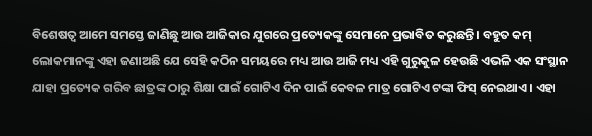ବିଶେଷତ୍ୱ ଆମେ ସମସ୍ତେ ଜାଣିଛୁ ଆଉ ଆଜିକାର ଯୁଗରେ ପ୍ରତ୍ୟେକଙ୍କୁ ସେମାନେ ପ୍ରଭାବିତ କରୁଛନ୍ତି । ବହୁତ କମ୍ ଲୋକମାନଙ୍କୁ ଏହା ଜଣାଅଛି ଯେ ସେହି କଠିନ ସମୟରେ ମଧ୍ୟ ଆଉ ଆଜି ମଧ୍ୟ ଏହି ଗୁରୁକୁଳ ହେଉଛି ଏଭଳି ଏକ ସଂସ୍ଥାନ ଯାହା ପ୍ରତ୍ୟେକ ଗରିବ ଛାତ୍ରଙ୍କ ଠାରୁ ଶିକ୍ଷା ପାଇଁ ଗୋଟିଏ ଦିନ ପାଇଁ କେବଳ ମାତ୍ର ଗୋଟିଏ ଟଙ୍କା ଫିସ୍ ନେଇଥାଏ । ଏହା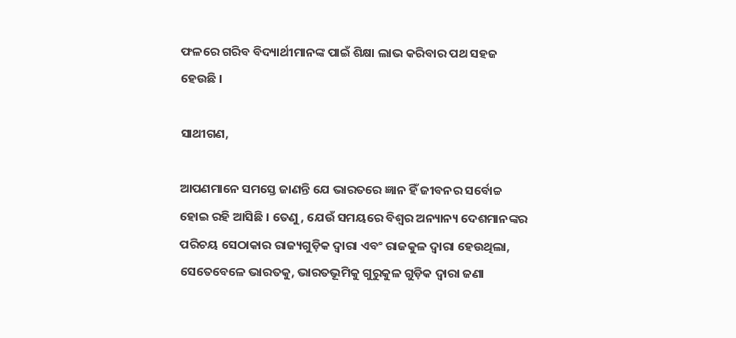ଫଳରେ ଗରିବ ବିଦ୍ୟାର୍ଥୀମାନଙ୍କ ପାଇଁ ଶିକ୍ଷା ଲାଭ କରିବାର ପଥ ସହଜ ହେଉଛି ।

ସାଥୀଗଣ,

ଆପଣମାନେ ସମସ୍ତେ ଜାଣନ୍ତି ଯେ ଭାରତରେ ଜ୍ଞାନ ହିଁ ଜୀବନର ସର୍ବୋଚ୍ଚ ହୋଇ ରହି ଆସିଛି । ତେଣୁ, ଯେଉଁ ସମୟରେ ବିଶ୍ୱର ଅନ୍ୟାନ୍ୟ ଦେଶମାନଙ୍କର ପରିଚୟ ସେଠାକାର ରାଜ୍ୟଗୁଡ଼ିକ ଦ୍ୱାରା ଏବଂ ରାଜକୁଳ ଦ୍ୱାରା ହେଉଥିଲା, ସେତେବେଳେ ଭାରତକୁ, ଭାରତଭୂମିକୁ ଗୁରୁକୁଳ ଗୁଡ଼ିକ ଦ୍ୱାରା ଜଣା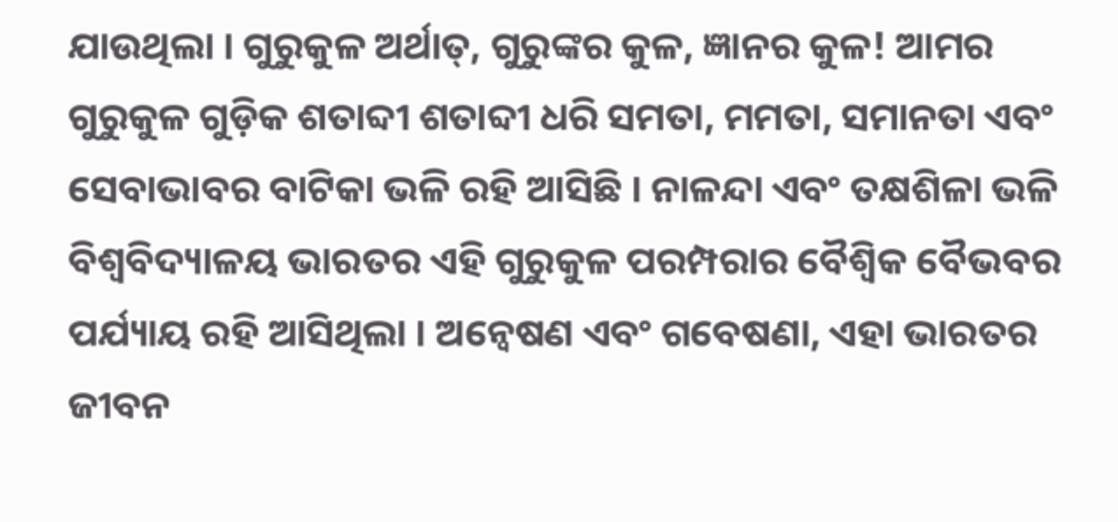ଯାଉଥିଲା । ଗୁରୁକୁଳ ଅର୍ଥାତ୍, ଗୁରୁଙ୍କର କୁଳ, ଜ୍ଞାନର କୁଳ! ଆମର ଗୁରୁକୁଳ ଗୁଡ଼ିକ ଶତାବ୍ଦୀ ଶତାବ୍ଦୀ ଧରି ସମତା, ମମତା, ସମାନତା ଏବଂ ସେବାଭାବର ବାଟିକା ଭଳି ରହି ଆସିଛି । ନାଳନ୍ଦା ଏବଂ ତକ୍ଷଶିଳା ଭଳି ବିଶ୍ୱବିଦ୍ୟାଳୟ ଭାରତର ଏହି ଗୁରୁକୁଳ ପରମ୍ପରାର ବୈଶ୍ୱିକ ବୈଭବର ପର୍ଯ୍ୟାୟ ରହି ଆସିଥିଲା । ଅନ୍ୱେଷଣ ଏବଂ ଗବେଷଣା, ଏହା ଭାରତର ଜୀବନ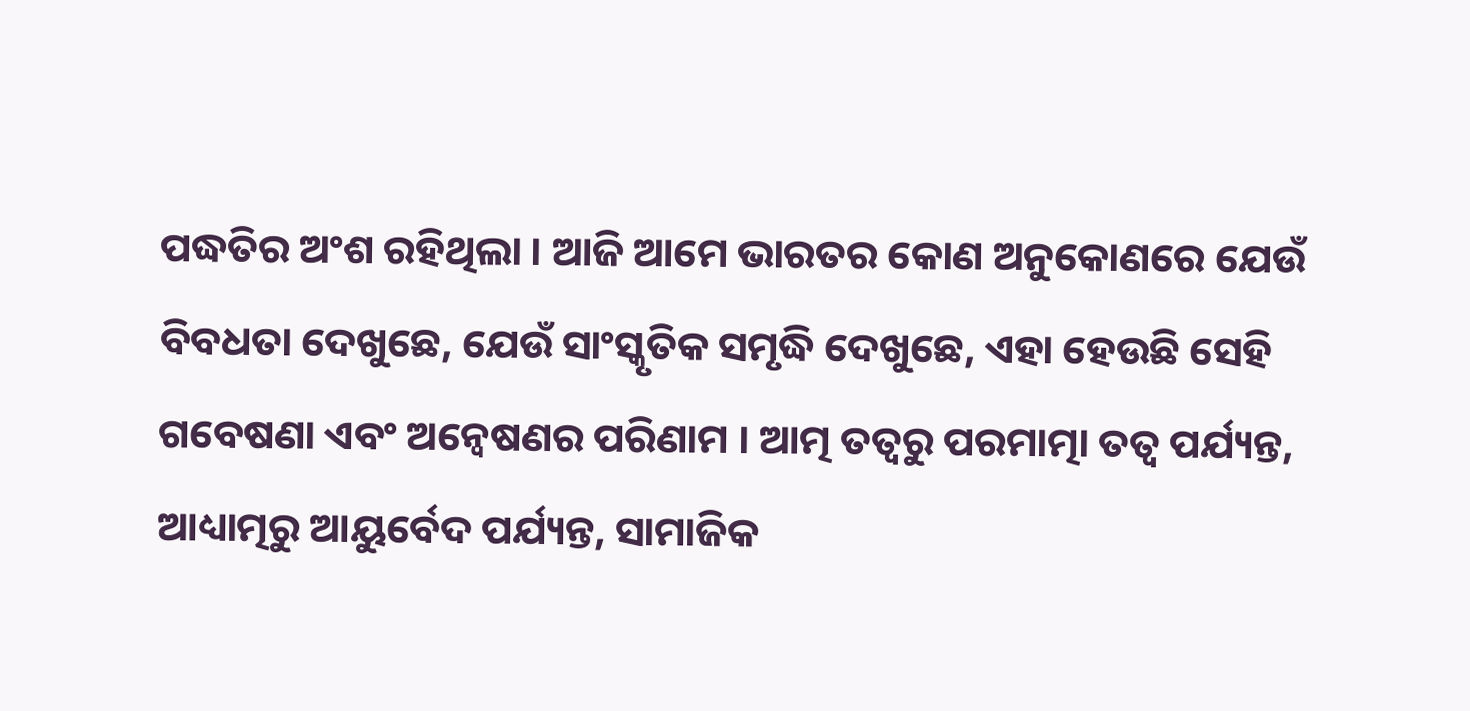ପଦ୍ଧତିର ଅଂଶ ରହିଥିଲା । ଆଜି ଆମେ ଭାରତର କୋଣ ଅନୁକୋଣରେ ଯେଉଁ ବିବଧତା ଦେଖୁଛେ, ଯେଉଁ ସାଂସ୍କୃତିକ ସମୃଦ୍ଧି ଦେଖୁଛେ, ଏହା ହେଉଛି ସେହି ଗବେଷଣା ଏବଂ ଅନ୍ୱେଷଣର ପରିଣାମ । ଆତ୍ମ ତତ୍ୱରୁ ପରମାତ୍ମା ତତ୍ୱ ପର୍ଯ୍ୟନ୍ତ, ଆଧ୍ୟାତ୍ମରୁ ଆୟୁର୍ବେଦ ପର୍ଯ୍ୟନ୍ତ, ସାମାଜିକ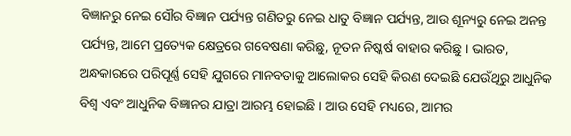ବିଜ୍ଞାନରୁ ନେଇ ସୌର ବିଜ୍ଞାନ ପର୍ଯ୍ୟନ୍ତ ଗଣିତରୁ ନେଇ ଧାତୁ ବିଜ୍ଞାନ ପର୍ଯ୍ୟନ୍ତ, ଆଉ ଶୂନ୍ୟରୁ ନେଇ ଅନନ୍ତ ପର୍ଯ୍ୟନ୍ତ, ଆମେ ପ୍ରତ୍ୟେକ କ୍ଷେତ୍ରରେ ଗବେଷଣା କରିଛୁ, ନୂତନ ନିଷ୍କର୍ଷ ବାହାର କରିଛୁ । ଭାରତ, ଅନ୍ଧକାରରେ ପରିପୂର୍ଣ୍ଣ ସେହି ଯୁଗରେ ମାନବତାକୁ ଆଲୋକର ସେହି କିରଣ ଦେଇଛି ଯେଉଁଥିରୁ ଆଧୁନିକ ବିଶ୍ୱ ଏବଂ ଆଧୁନିକ ବିଜ୍ଞାନର ଯାତ୍ରା ଆରମ୍ଭ ହୋଇଛି । ଆଉ ସେହି ମଧ୍ୟରେ, ଆମର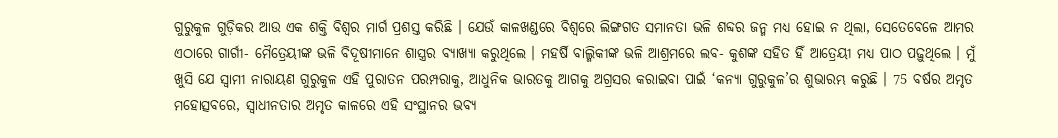ଗୁରୁକୁଳ ଗୁଡ଼ିକର ଆଉ ଏକ ଶକ୍ତି ବିଶ୍ୱର ମାର୍ଗ ପ୍ରଶସ୍ତ କରିଛି । ଯେଉଁ କାଳଖଣ୍ଡରେ ବିଶ୍ୱରେ ଲିଙ୍ଗଗତ ସମାନତା ଭଳି ଶବ୍ଦର ଜନ୍ମ ମଧ୍ୟ ହୋଇ ନ ଥିଲା, ସେତେବେଳେ ଆମର ଏଠାରେ ଗାର୍ଗୀ- ମୈତ୍ରେୟୀଙ୍କ ଭଳି ବିଦୂଷୀମାନେ ଶାସ୍ତ୍ରର ବ୍ୟାଖ୍ୟା କରୁଥିଲେ । ମହର୍ଷି ବାଲ୍ମିକୀଙ୍କ ଭଳି ଆଶ୍ରମରେ ଲବ- କୁଶଙ୍କ ସହିତ ହିଁ ଆତ୍ରେୟୀ ମଧ୍ୟ ପାଠ ପଢ଼ୁଥିଲେ । ମୁଁ ଖୁସି ଯେ ସ୍ୱାମୀ ନାରାୟଣ ଗୁରୁକୁଳ ଏହି ପୁରାତନ ପରମ୍ପରାକୁ, ଆଧୁନିକ ଭାରତକୁ ଆଗକୁ ଅଗ୍ରସର କରାଇବା ପାଇଁ ‘କନ୍ୟା ଗୁରୁକୁଳ’ର ଶୁଭାରମ୍ଭ କରୁଛି । 75 ବର୍ଷର ଅମୃତ ମହୋତ୍ସବରେ, ସ୍ୱାଧୀନତାର ଅମୃତ କାଳରେ ଏହି ସଂସ୍ଥାନର ଭବ୍ୟ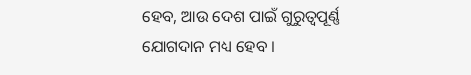ହେବ, ଆଉ ଦେଶ ପାଇଁ ଗୁରୁତ୍ୱପୂର୍ଣ୍ଣ ଯୋଗଦାନ ମଧ୍ୟ ହେବ ।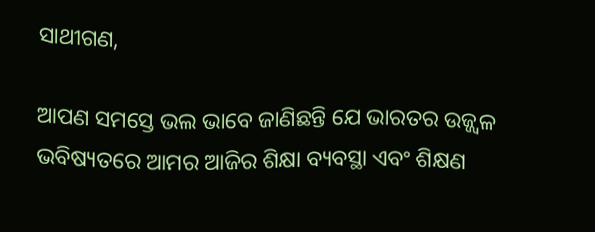ସାଥୀଗଣ,

ଆପଣ ସମସ୍ତେ ଭଲ ଭାବେ ଜାଣିଛନ୍ତି ଯେ ଭାରତର ଉଜ୍ଜ୍ୱଳ ଭବିଷ୍ୟତରେ ଆମର ଆଜିର ଶିକ୍ଷା ବ୍ୟବସ୍ଥା ଏବଂ ଶିକ୍ଷଣ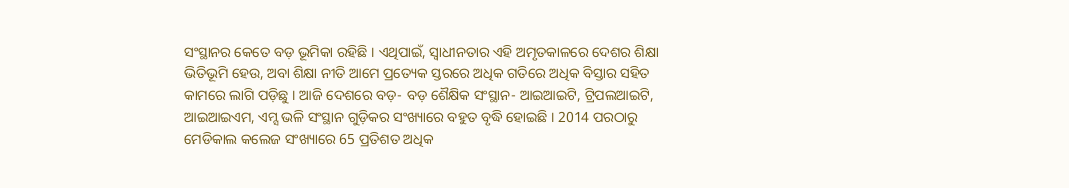ସଂସ୍ଥାନର କେତେ ବଡ଼ ଭୂମିକା ରହିଛି । ଏଥିପାଇଁ, ସ୍ୱାଧୀନତାର ଏହି ଅମୃତକାଳରେ ଦେଶର ଶିକ୍ଷା ଭିତିଭୂମି ହେଉ, ଅବା ଶିକ୍ଷା ନୀତି ଆମେ ପ୍ରତ୍ୟେକ ସ୍ତରରେ ଅଧିକ ଗତିରେ ଅଧିକ ବିସ୍ତାର ସହିତ କାମରେ ଲାଗି ପଡ଼ିଛୁ । ଆଜି ଦେଶରେ ବଡ଼- ବଡ଼ ଶୈକ୍ଷିକ ସଂସ୍ଥାନ- ଆଇଆଇଟି, ଟ୍ରିପଲଆଇଟି, ଆଇଆଇଏମ, ଏମ୍ସ ଭଳି ସଂସ୍ଥାନ ଗୁଡ଼ିକର ସଂଖ୍ୟାରେ ବହୁତ ବୃଦ୍ଧି ହୋଇଛି । 2014 ପରଠାରୁ ମେଡିକାଲ କଲେଜ ସଂଖ୍ୟାରେ 65 ପ୍ରତିଶତ ଅଧିକ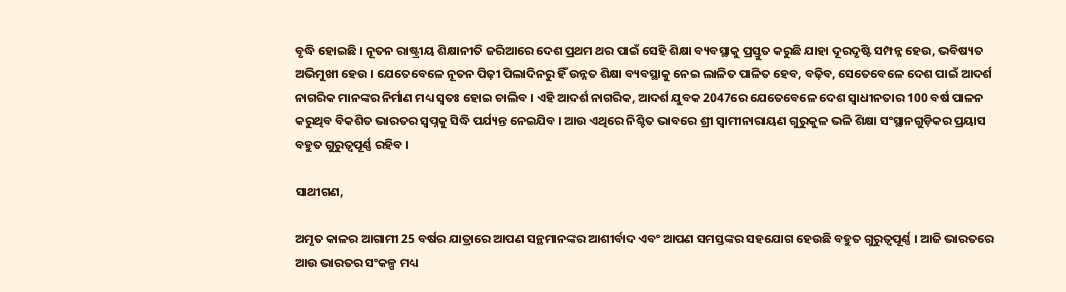ବୃଦ୍ଧି ହୋଇଛି । ନୂତନ ରାଷ୍ଟ୍ରୀୟ ଶିକ୍ଷାନୀତି ଜରିଆରେ ଦେଶ ପ୍ରଥମ ଥର ପାଇଁ ସେହି ଶିକ୍ଷା ବ୍ୟବସ୍ଥାକୁ ପ୍ରସ୍ତୁତ କରୁଛି ଯାହା ଦୂରଦୃଷ୍ଟି ସମ୍ପନ୍ନ ହେଉ, ଭବିଷ୍ୟତ ଅଭିମୁଖୀ ହେଉ । ଯେତେବେଳେ ନୂତନ ପିଢ଼ୀ ପିଲାଦିନରୁ ହିଁ ଉନ୍ନତ ଶିକ୍ଷା ବ୍ୟବସ୍ଥାକୁ ନେଇ ଲାଳିତ ପାଳିତ ହେବ, ବଢ଼ିବ, ସେତେବେଳେ ଦେଶ ପାଇଁ ଆଦର୍ଶ ନାଗରିକ ମାନଙ୍କର ନିର୍ମାଣ ମଧ୍ୟ ସ୍ୱତଃ ହୋଇ ଚାଲିବ । ଏହି ଆଦର୍ଶ ନାଗରିକ, ଆଦର୍ଶ ଯୁବକ 2047ରେ ଯେତେବେଳେ ଦେଶ ସ୍ୱାଧୀନତାର 100 ବର୍ଷ ପାଳନ କରୁଥିବ ବିକଶିତ ଭାରତର ସ୍ୱପ୍ନକୁ ସିଦ୍ଧି ପର୍ଯ୍ୟନ୍ତ ନେଇଯିବ । ଆଉ ଏଥିରେ ନିଶ୍ଚିତ ଭାବରେ ଶ୍ରୀ ସ୍ୱାମୀନାରାୟଣ ଗୁରୁକୁଳ ଭଳି ଶିକ୍ଷା ସଂସ୍ଥାନଗୁଡ଼ିକର ପ୍ରୟାସ ବହୁତ ଗୁରୁତ୍ୱପୂର୍ଣ୍ଣ ରହିବ ।

ସାଥୀଗଣ,

ଅମୃତ କାଳର ଆଗାମୀ 25 ବର୍ଷର ଯାତ୍ରାରେ ଆପଣ ସନ୍ଥମାନଙ୍କର ଆଶୀର୍ବାଦ ଏବଂ ଆପଣ ସମସ୍ତଙ୍କର ସହଯୋଗ ହେଉଛି ବହୁତ ଗୁରୁତ୍ୱପୂର୍ଣ୍ଣ । ଆଜି ଭାରତରେ ଆଉ ଭାରତର ସଂକଳ୍ପ ମଧ୍ୟ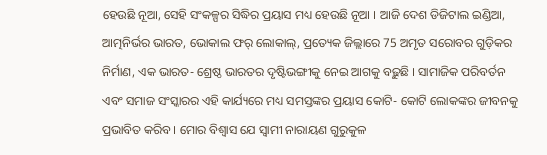ହେଉଛି ନୂଆ, ସେହି ସଂକଳ୍ପର ସିଦ୍ଧିର ପ୍ରୟାସ ମଧ୍ୟ ହେଉଛି ନୂଆ । ଆଜି ଦେଶ ଡିଜିଟାଲ ଇଣ୍ଡିଆ, ଆତ୍ମନିର୍ଭର ଭାରତ, ଭୋକାଲ ଫର୍ ଲୋକାଲ୍, ପ୍ରତ୍ୟେକ ଜିଲ୍ଲାରେ 75 ଅମୃତ ସରୋବର ଗୁଡ଼ିକର ନିର୍ମାଣ, ଏକ ଭାରତ- ଶ୍ରେଷ୍ଠ ଭାରତର ଦୃଷ୍ଟିଭଙ୍ଗୀକୁ ନେଇ ଆଗକୁ ବଢ଼ୁଛି । ସାମାଜିକ ପରିବର୍ତନ ଏବଂ ସମାଜ ସଂସ୍କାରର ଏହି କାର୍ଯ୍ୟରେ ମଧ୍ୟ ସମସ୍ତଙ୍କର ପ୍ରୟାସ କୋଟି- କୋଟି ଲୋକଙ୍କର ଜୀବନକୁ ପ୍ରଭାବିତ କରିବ । ମୋର ବିଶ୍ୱାସ ଯେ ସ୍ୱାମୀ ନାରାୟଣ ଗୁରୁକୁଳ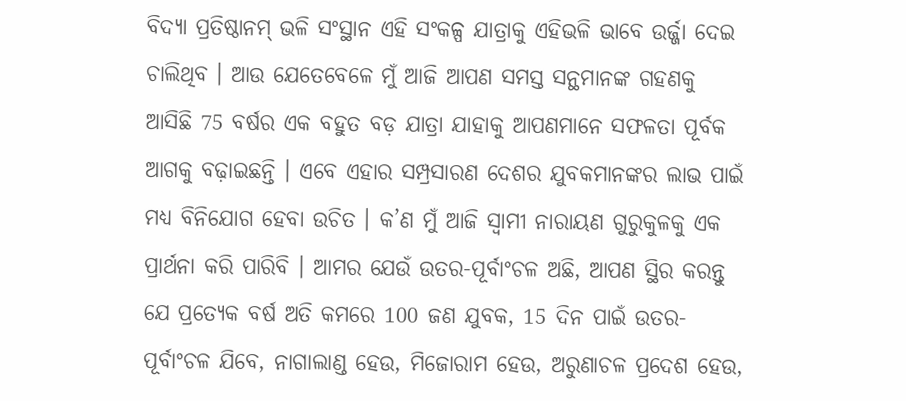ବିଦ୍ୟା ପ୍ରତିଷ୍ଠାନମ୍ ଭଳି ସଂସ୍ଥାନ ଏହି ସଂକଳ୍ପ ଯାତ୍ରାକୁ ଏହିଭଳି ଭାବେ ଉର୍ଜ୍ଜା ଦେଇ ଚାଲିଥିବ । ଆଉ ଯେତେବେଳେ ମୁଁ ଆଜି ଆପଣ ସମସ୍ତ ସନ୍ଥମାନଙ୍କ ଗହଣକୁ ଆସିଛି 75 ବର୍ଷର ଏକ ବହୁତ ବଡ଼ ଯାତ୍ରା ଯାହାକୁ ଆପଣମାନେ ସଫଳତା ପୂର୍ବକ ଆଗକୁ ବଢ଼ାଇଛନ୍ତି । ଏବେ ଏହାର ସମ୍ପ୍ରସାରଣ ଦେଶର ଯୁବକମାନଙ୍କର ଲାଭ ପାଇଁ ମଧ୍ୟ ବିନିଯୋଗ ହେବା ଉଚିତ । କ’ଣ ମୁଁ ଆଜି ସ୍ୱାମୀ ନାରାୟଣ ଗୁରୁକୁଳକୁ ଏକ ପ୍ରାର୍ଥନା କରି ପାରିବି । ଆମର ଯେଉଁ ଉତର-ପୂର୍ବାଂଚଳ ଅଛି, ଆପଣ ସ୍ଥିର କରନ୍ତୁ ଯେ ପ୍ରତ୍ୟେକ ବର୍ଷ ଅତି କମରେ 100 ଜଣ ଯୁବକ, 15 ଦିନ ପାଇଁ ଉତର- ପୂର୍ବାଂଚଳ ଯିବେ, ନାଗାଲାଣ୍ଡ ହେଉ, ମିଜୋରାମ ହେଉ, ଅରୁଣାଚଳ ପ୍ରଦେଶ ହେଉ,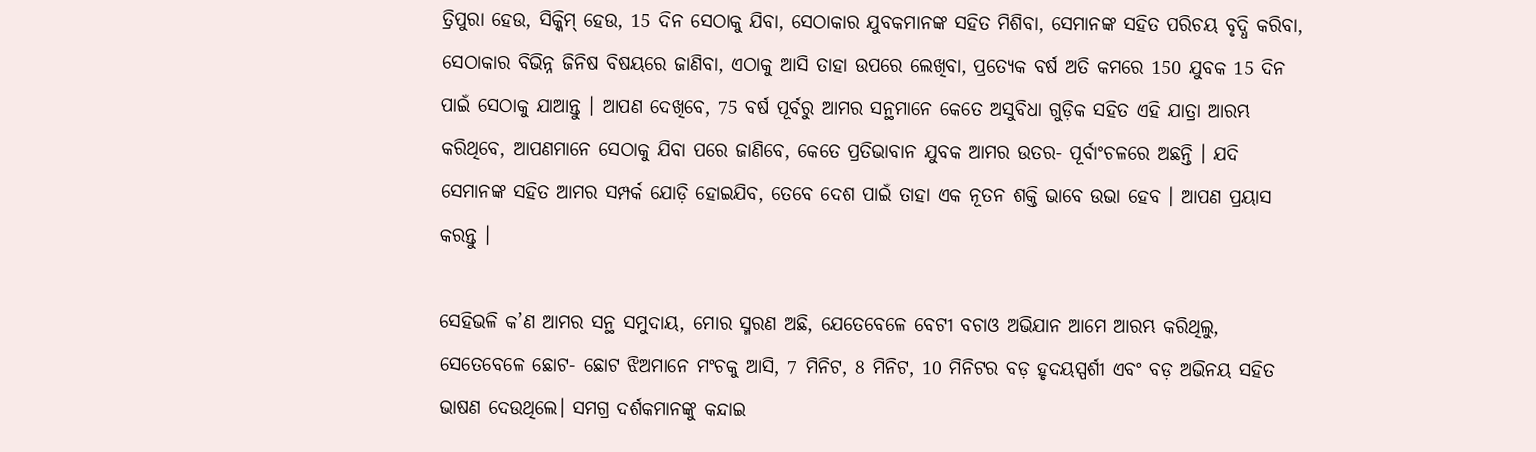ତ୍ରିପୁରା ହେଉ, ସିକ୍କିମ୍ ହେଉ, 15 ଦିନ ସେଠାକୁ ଯିବା, ସେଠାକାର ଯୁବକମାନଙ୍କ ସହିତ ମିଶିବା, ସେମାନଙ୍କ ସହିତ ପରିଚୟ ବୃଦ୍ଧି କରିବା, ସେଠାକାର ବିଭିନ୍ନ ଜିନିଷ ବିଷୟରେ ଜାଣିବା, ଏଠାକୁ ଆସି ତାହା ଉପରେ ଲେଖିବା, ପ୍ରତ୍ୟେକ ବର୍ଷ ଅତି କମରେ 150 ଯୁବକ 15 ଦିନ ପାଇଁ ସେଠାକୁ ଯାଆନ୍ତୁ । ଆପଣ ଦେଖିବେ, 75 ବର୍ଷ ପୂର୍ବରୁ ଆମର ସନ୍ଥମାନେ କେତେ ଅସୁବିଧା ଗୁଡ଼ିକ ସହିତ ଏହି ଯାତ୍ରା ଆରମ୍ଭ କରିଥିବେ, ଆପଣମାନେ ସେଠାକୁ ଯିବା ପରେ ଜାଣିବେ, କେତେ ପ୍ରତିଭାବାନ ଯୁବକ ଆମର ଉତର- ପୂର୍ବାଂଚଳରେ ଅଛନ୍ତି । ଯଦି ସେମାନଙ୍କ ସହିତ ଆମର ସମ୍ପର୍କ ଯୋଡ଼ି ହୋଇଯିବ, ତେବେ ଦେଶ ପାଇଁ ତାହା ଏକ ନୂତନ ଶକ୍ତି ଭାବେ ଉଭା ହେବ । ଆପଣ ପ୍ରୟାସ କରନ୍ତୁ ।

ସେହିଭଳି କ’ଣ ଆମର ସନ୍ଥ ସମୁଦାୟ, ମୋର ସ୍ମରଣ ଅଛି, ଯେତେବେଳେ ବେଟୀ ବଚାଓ ଅଭିଯାନ ଆମେ ଆରମ୍ଭ କରିଥିଲୁ, ସେତେବେଳେ ଛୋଟ- ଛୋଟ ଝିଅମାନେ ମଂଚକୁ ଆସି, 7 ମିନିଟ, 8 ମିନିଟ, 10 ମିନିଟର ବଡ଼ ହୃଦୟସ୍ପର୍ଶୀ ଏବଂ ବଡ଼ ଅଭିନୟ ସହିତ ଭାଷଣ ଦେଉଥିଲେ। ସମଗ୍ର ଦର୍ଶକମାନଙ୍କୁ କନ୍ଦାଇ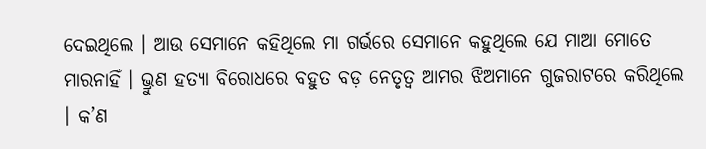ଦେଇଥିଲେ । ଆଉ ସେମାନେ କହିଥିଲେ ମା ଗର୍ଭରେ ସେମାନେ କହୁଥିଲେ ଯେ ମାଆ ମୋତେ ମାରନାହିଁ । ଭ୍ରୁଣ ହତ୍ୟା ବିରୋଧରେ ବହୁତ ବଡ଼ ନେତୃତ୍ୱ ଆମର ଝିଅମାନେ ଗୁଜରାଟରେ କରିଥିଲେ । କ’ଣ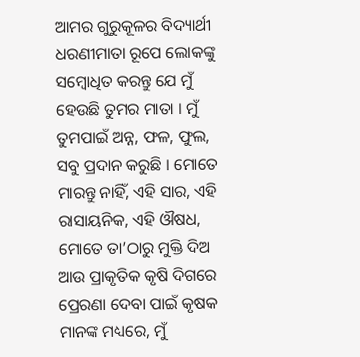ଆମର ଗୁରୁକୂଳର ବିଦ୍ୟାର୍ଥୀ ଧରଣୀମାତା ରୂପେ ଲୋକଙ୍କୁ ସମ୍ବୋଧିତ କରନ୍ତୁ ଯେ ମୁଁ ହେଉଛି ତୁମର ମାତା । ମୁଁ ତୁମପାଇଁ ଅନ୍ନ, ଫଳ, ଫୁଲ, ସବୁ ପ୍ରଦାନ କରୁଛି । ମୋତେ ମାରନ୍ତୁ ନାହିଁ, ଏହି ସାର, ଏହି ରାସାୟନିକ, ଏହି ଔଷଧ, ମୋତେ ତା’ଠାରୁ ମୁକ୍ତି ଦିଅ ଆଉ ପ୍ରାକୃତିକ କୃଷି ଦିଗରେ ପ୍ରେରଣା ଦେବା ପାଇଁ କୃଷକ ମାନଙ୍କ ମଧ୍ୟରେ, ମୁଁ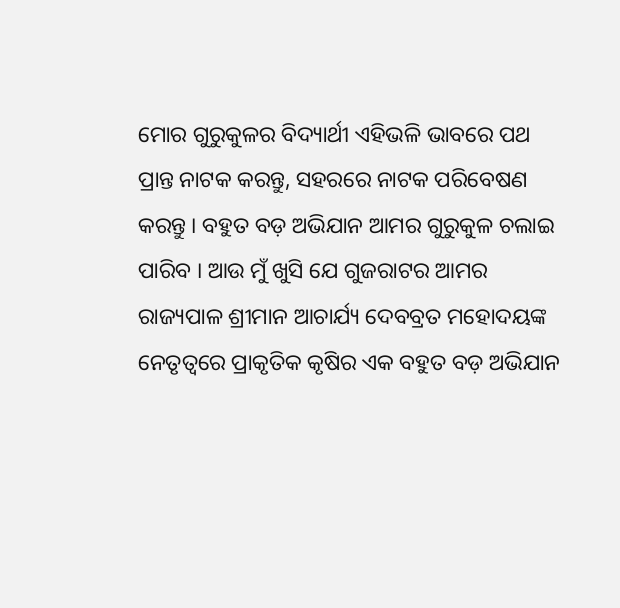ମୋର ଗୁରୁକୁଳର ବିଦ୍ୟାର୍ଥୀ ଏହିଭଳି ଭାବରେ ପଥ ପ୍ରାନ୍ତ ନାଟକ କରନ୍ତୁ, ସହରରେ ନାଟକ ପରିବେଷଣ କରନ୍ତୁ । ବହୁତ ବଡ଼ ଅଭିଯାନ ଆମର ଗୁରୁକୁଳ ଚଲାଇ ପାରିବ । ଆଉ ମୁଁ ଖୁସି ଯେ ଗୁଜରାଟର ଆମର ରାଜ୍ୟପାଳ ଶ୍ରୀମାନ ଆଚାର୍ଯ୍ୟ ଦେବବ୍ରତ ମହୋଦୟଙ୍କ ନେତୃତ୍ୱରେ ପ୍ରାକୃତିକ କୃଷିର ଏକ ବହୁତ ବଡ଼ ଅଭିଯାନ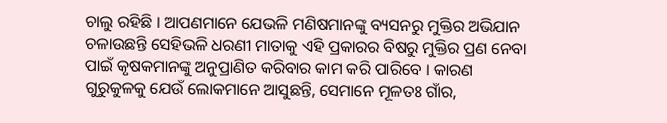ଚାଲୁ ରହିଛି । ଆପଣମାନେ ଯେଭଳି ମଣିଷମାନଙ୍କୁ ବ୍ୟସନରୁ ମୁକ୍ତିର ଅଭିଯାନ ଚଳାଉଛନ୍ତି ସେହିଭଳି ଧରଣୀ ମାତାକୁ ଏହି ପ୍ରକାରର ବିଷରୁ ମୁକ୍ତିର ପ୍ରଣ ନେବା ପାଇଁ କୃଷକମାନଙ୍କୁ ଅନୁପ୍ରାଣିତ କରିବାର କାମ କରି ପାରିବେ । କାରଣ ଗୁରୁକୁଳକୁ ଯେଉଁ ଲୋକମାନେ ଆସୁଛନ୍ତି, ସେମାନେ ମୂଳତଃ ଗାଁର,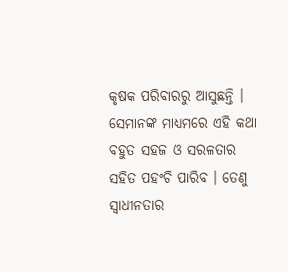କୃଷକ ପରିବାରରୁ ଆସୁଛନ୍ତି । ସେମାନଙ୍କ ମାଧ୍ୟମରେ ଏହି କଥା ବହୁତ ସହଜ ଓ ସରଳତାର ସହିତ ପହଂଚି ପାରିବ । ତେଣୁ ସ୍ୱାଧୀନତାର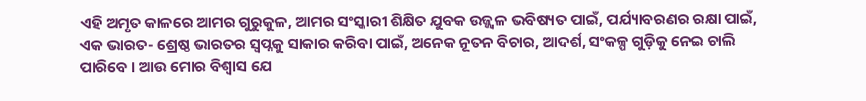ଏହି ଅମୃତ କାଳରେ ଆମର ଗୁରୁକୁଳ, ଆମର ସଂସ୍କାରୀ ଶିକ୍ଷିତ ଯୁବକ ଉଜ୍ଜ୍ୱଳ ଭବିଷ୍ୟତ ପାଇଁ, ପର୍ଯ୍ୟାବରଣର ରକ୍ଷା ପାଇଁ, ଏକ ଭାରତ- ଶ୍ରେଷ୍ଠ ଭାରତର ସ୍ୱପ୍ନକୁ ସାକାର କରିବା ପାଇଁ, ଅନେକ ନୂତନ ବିଚାର, ଆଦର୍ଶ, ସଂକଳ୍ପ ଗୁଡ଼ିକୁ ନେଇ ଚାଲି ପାରିବେ । ଆଉ ମୋର ବିଶ୍ୱାସ ଯେ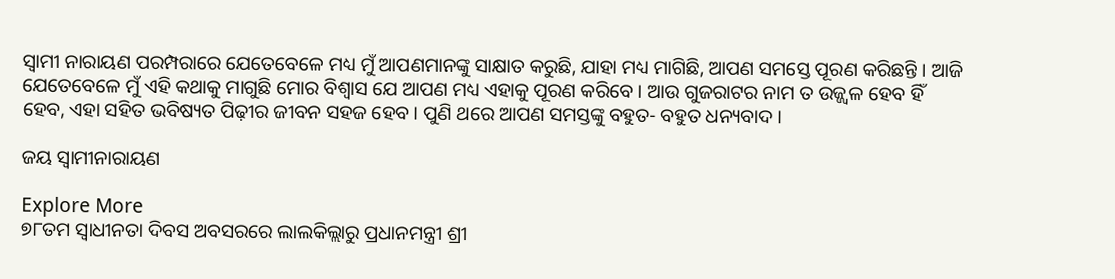ସ୍ୱାମୀ ନାରାୟଣ ପରମ୍ପରାରେ ଯେତେବେଳେ ମଧ୍ୟ ମୁଁ ଆପଣମାନଙ୍କୁ ସାକ୍ଷାତ କରୁଛି, ଯାହା ମଧ୍ୟ ମାଗିଛି, ଆପଣ ସମସ୍ତେ ପୂରଣ କରିଛନ୍ତି । ଆଜି ଯେତେବେଳେ ମୁଁ ଏହି କଥାକୁ ମାଗୁଛି ମୋର ବିଶ୍ୱାସ ଯେ ଆପଣ ମଧ୍ୟ ଏହାକୁ ପୂରଣ କରିବେ । ଆଉ ଗୁଜରାଟର ନାମ ତ ଉଜ୍ଜ୍ୱଳ ହେବ ହିଁ ହେବ, ଏହା ସହିତ ଭବିଷ୍ୟତ ପିଢ଼ୀର ଜୀବନ ସହଜ ହେବ । ପୁଣି ଥରେ ଆପଣ ସମସ୍ତଙ୍କୁ ବହୁତ- ବହୁତ ଧନ୍ୟବାଦ ।

ଜୟ ସ୍ୱାମୀନାରାୟଣ

Explore More
୭୮ତମ ସ୍ୱାଧୀନତା ଦିବସ ଅବସରରେ ଲାଲକିଲ୍ଲାରୁ ପ୍ରଧାନମନ୍ତ୍ରୀ ଶ୍ରୀ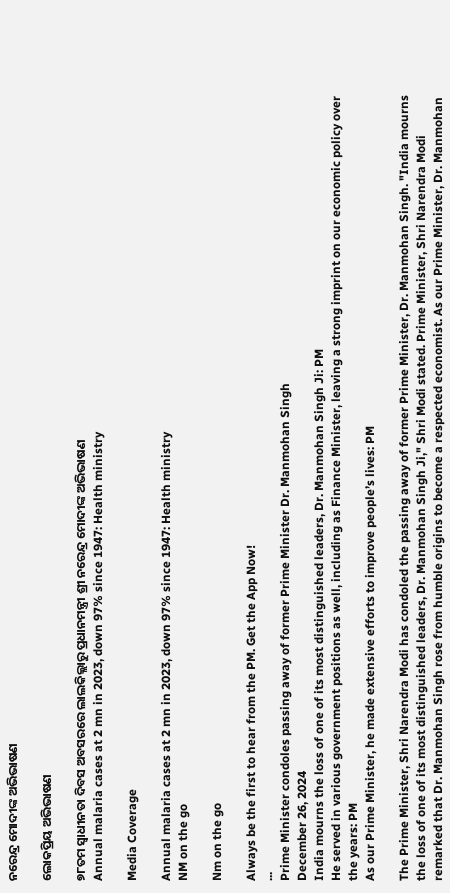ନରେନ୍ଦ୍ର ମୋଦୀଙ୍କ ଅଭିଭାଷଣ

ଲୋକପ୍ରିୟ ଅଭିଭାଷଣ

୭୮ତମ ସ୍ୱାଧୀନତା ଦିବସ ଅବସରରେ ଲାଲକିଲ୍ଲାରୁ ପ୍ରଧାନମନ୍ତ୍ରୀ ଶ୍ରୀ ନରେନ୍ଦ୍ର ମୋଦୀଙ୍କ ଅଭିଭାଷଣ
Annual malaria cases at 2 mn in 2023, down 97% since 1947: Health ministry

Media Coverage

Annual malaria cases at 2 mn in 2023, down 97% since 1947: Health ministry
NM on the go

Nm on the go

Always be the first to hear from the PM. Get the App Now!
...
Prime Minister condoles passing away of former Prime Minister Dr. Manmohan Singh
December 26, 2024
India mourns the loss of one of its most distinguished leaders, Dr. Manmohan Singh Ji: PM
He served in various government positions as well, including as Finance Minister, leaving a strong imprint on our economic policy over the years: PM
As our Prime Minister, he made extensive efforts to improve people’s lives: PM

The Prime Minister, Shri Narendra Modi has condoled the passing away of former Prime Minister, Dr. Manmohan Singh. "India mourns the loss of one of its most distinguished leaders, Dr. Manmohan Singh Ji," Shri Modi stated. Prime Minister, Shri Narendra Modi remarked that Dr. Manmohan Singh rose from humble origins to become a respected economist. As our Prime Minister, Dr. Manmohan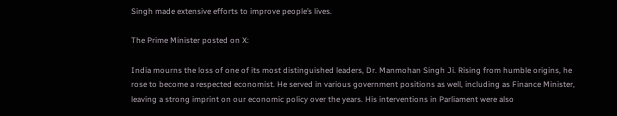Singh made extensive efforts to improve people’s lives.

The Prime Minister posted on X:

India mourns the loss of one of its most distinguished leaders, Dr. Manmohan Singh Ji. Rising from humble origins, he rose to become a respected economist. He served in various government positions as well, including as Finance Minister, leaving a strong imprint on our economic policy over the years. His interventions in Parliament were also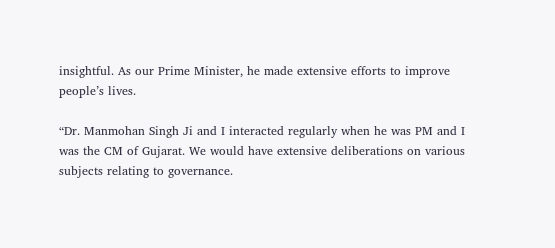insightful. As our Prime Minister, he made extensive efforts to improve people’s lives.

“Dr. Manmohan Singh Ji and I interacted regularly when he was PM and I was the CM of Gujarat. We would have extensive deliberations on various subjects relating to governance.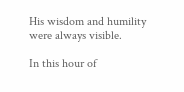His wisdom and humility were always visible.

In this hour of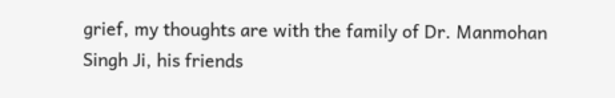grief, my thoughts are with the family of Dr. Manmohan Singh Ji, his friends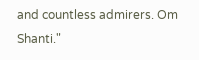and countless admirers. Om Shanti."